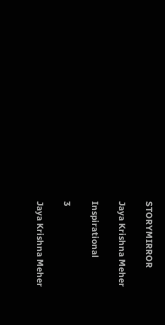STORYMIRROR

Jaya Krishna Meher

Inspirational

3

Jaya Krishna Meher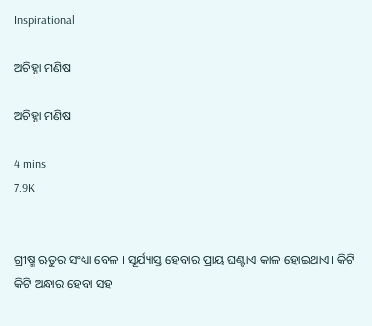Inspirational

ଅଚିହ୍ନା ମଣିଷ

ଅଚିହ୍ନା ମଣିଷ

4 mins
7.9K


ଗ୍ରୀଷ୍ମ ଋତୁର ସଂଧ୍ୟା ବେଳ । ସୂର୍ଯ୍ୟାସ୍ତ ହେବାର ପ୍ରାୟ ଘଣ୍ଟାଏ କାଳ ହୋଇଥାଏ। କିଟି କିଟି ଅନ୍ଧାର ହେବା ସହ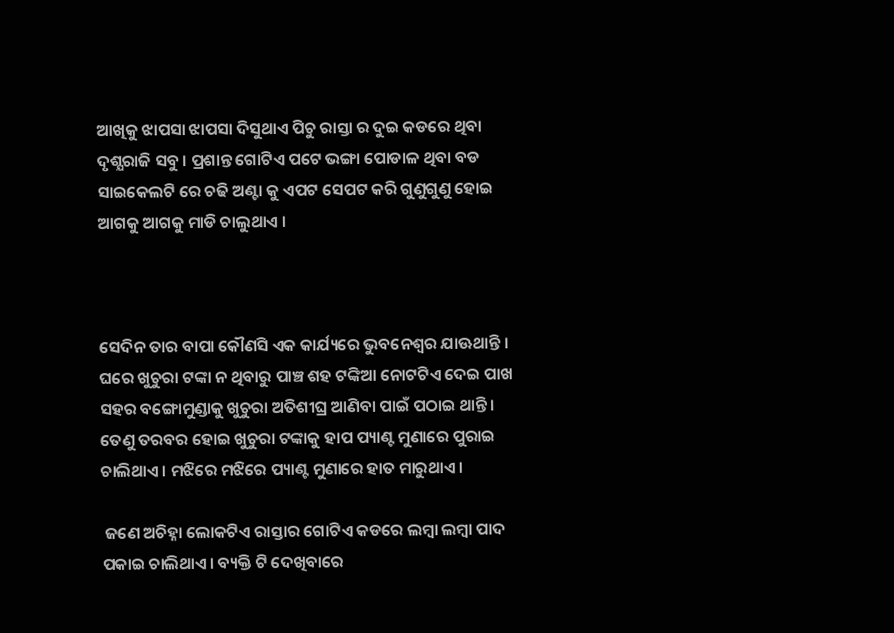ଆଖିକୁ ଝାପସା ଝାପସା ଦିସୁଥାଏ ପିଚୁ ରାସ୍ତା ର ଦୁଇ କଡରେ ଥିବା ଦୃଶ୍ଯରାଜି ସବୁ । ପ୍ରଶାନ୍ତ ଗୋଟିଏ ପଟେ ଭଙ୍ଗା ପୋଡାଳ ଥିବା ବଡ ସାଇକେଲଟି ରେ ଚଢି ଅଣ୍ଟା କୁ ଏପଟ ସେପଟ କରି ଗୁଣୁଗୁଣୁ ହୋଇ ଆଗକୁ ଆଗକୁ ମାଡି ଚାଲୁଥାଏ ।



ସେଦିନ ତାର ବାପା କୌଣସି ଏକ କାର୍ଯ୍ୟରେ ଭୁବନେଶ୍ବର ଯାଊଥାନ୍ତି । ଘରେ ଖୁଚୁରା ଟଙ୍କା ନ ଥିବାରୁ ପାଞ୍ଚ ଶହ ଟଙ୍କିଆ ନୋଟଟିଏ ଦେଇ ପାଖ ସହର ବଙ୍ଗୋମୁଣ୍ଡାକୁ ଖୁଚୁରା ଅତିଶୀଘ୍ର ଆଣିବା ପାଇଁ ପଠାଇ ଥାନ୍ତି। ତେଣୁ ତରବର ହୋଇ ଖୁଚୁରା ଟଙ୍କାକୁ ହାପ ପ୍ୟାଣ୍ଟ ମୁଣାରେ ପୁରାଇ ଚାଲିଥାଏ। ମଝିରେ ମଝିରେ ପ୍ୟାଣ୍ଟ ମୁଣାରେ ହାତ ମାରୁଥାଏ।

 ଜଣେ ଅଚିହ୍ନା ଲୋକଟିଏ ରାସ୍ତାର ଗୋଟିଏ କଡରେ ଲମ୍ବା ଲମ୍ବା ପାଦ ପକାଇ ଚାଲିଥାଏ। ବ୍ୟକ୍ତି ଟି ଦେଖିବାରେ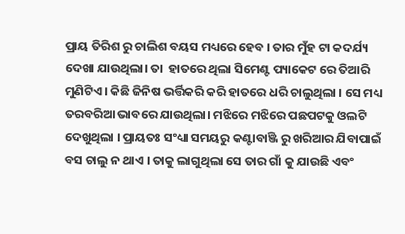ପ୍ରାୟ ତିରିଶ ରୁ ଚାଲିଶ ବୟସ ମଧ୍ୟରେ ହେବ । ତାର ମୁଁହ ଟା କଦର୍ଯ୍ୟ ଦେଖା ଯାଉଥିଲା। ତା  ହାତରେ ଥିଲା ସିମେଣ୍ଟ ପ୍ୟାକେଟ ରେ ତିଆରି ମୁଣିଟିଏ । କିଛି ଜିନିଷ ଭର୍ତ୍ତିକରି କରି ହାତରେ ଧରି ଚାଲୁଥିଲା । ସେ ମଧ୍ୟ ତରବରିଆ ଭାବରେ ଯାଉଥିଲା। ମଝିରେ ମଝିରେ ପଛପଟକୁ ଓଲଟି ଦେଖୁଥିଲା । ପ୍ରାୟତଃ ସଂଧ୍ୟା ସମୟରୁ କଣ୍ଟାବାଞ୍ଜି ରୁ ଖରିଆର ଯିବାପାଇଁ ବସ ଚାଲୁ ନ ଥାଏ । ତାକୁ ଲାଗୁଥିଲା ସେ ତାର ଗାଁ କୁ ଯାଉଛି ଏବଂ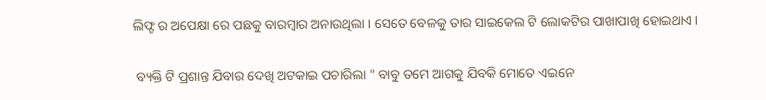ଲିଫ୍ଟ ର ଅପେକ୍ଷା ରେ ପଛକୁ ବାରମ୍ବାର ଅନାଉଥିଲା । ସେତେ ବେଳକୁ ତାର ସାଇକେଲ ଟି ଲୋକଟିର ପାଖାପାଖି ହୋଇଥାଏ ।

 ବ୍ୟକ୍ତି ଟି ପ୍ରଶାନ୍ତ ଯିବାର ଦେଖି ଅଟକାଇ ପଚାରିଲା " ବାବୁ ତମେ ଆଗକୁ ଯିବକି ମୋତେ ଏଇନେ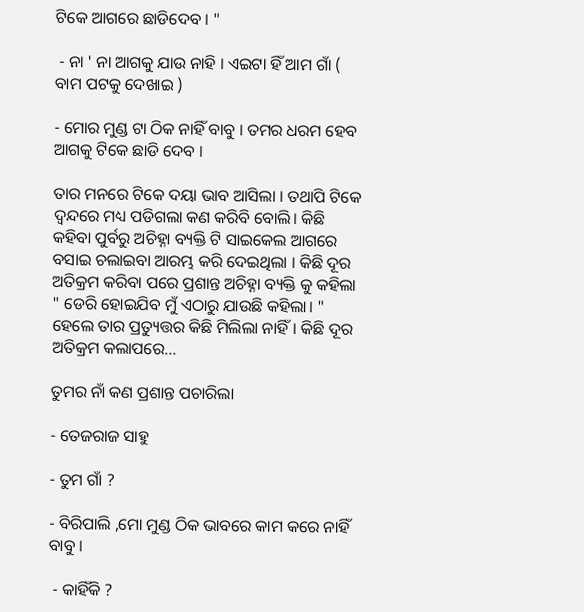ଟିକେ ଆଗରେ ଛାଡିଦେବ । "

 - ନା ' ନା ଆଗକୁ ଯାଉ ନାହି । ଏଇଟା ହିଁ ଆମ ଗାଁ ( ବାମ ପଟକୁ ଦେଖାଇ )

- ମୋର ମୁଣ୍ଡ ଟା ଠିକ ନାହିଁ ବାବୁ । ତମର ଧରମ ହେବ ଆଗକୁ ଟିକେ ଛାଡି ଦେବ ।

ତାର ମନରେ ଟିକେ ଦୟା ଭାବ ଆସିଲା । ତଥାପି ଟିକେ ଦ୍ୱନ୍ଦରେ ମଧ୍ୟ ପଡିଗଲା କଣ କରିବି ବୋଲି। କିଛି କହିବା ପୁର୍ବରୁ ଅଚିହ୍ନା ବ୍ୟକ୍ତି ଟି ସାଇକେଲ ଆଗରେ ବସାଇ ଚଲାଇବା ଆରମ୍ଭ କରି ଦେଇଥିଲା । କିଛି ଦୂର ଅତିକ୍ରମ କରିବା ପରେ ପ୍ରଶାନ୍ତ ଅଚିହ୍ନା ବ୍ୟକ୍ତି କୁ କହିଲା  " ଡେରି ହୋଇଯିବ ମୁଁ ଏଠାରୁ ଯାଉଛି କହିଲା। "    ହେଲେ ତାର ପ୍ରତ୍ୟୁତ୍ତର କିଛି ମିଲିଲା ନାହିଁ। କିଛି ଦୂର ଅତିକ୍ରମ କଲାପରେ...

ତୁମର ନାଁ କଣ ପ୍ରଶାନ୍ତ ପଚାରିଲା

- ତେଜରାଜ ସାହୁ

- ତୁମ ଗାଁ ?

- ବିରିପାଲି ,ମୋ ମୁଣ୍ଡ ଠିକ ଭାବରେ କାମ କରେ ନାହିଁ ବାବୁ ।

 - କାହିଁକି ?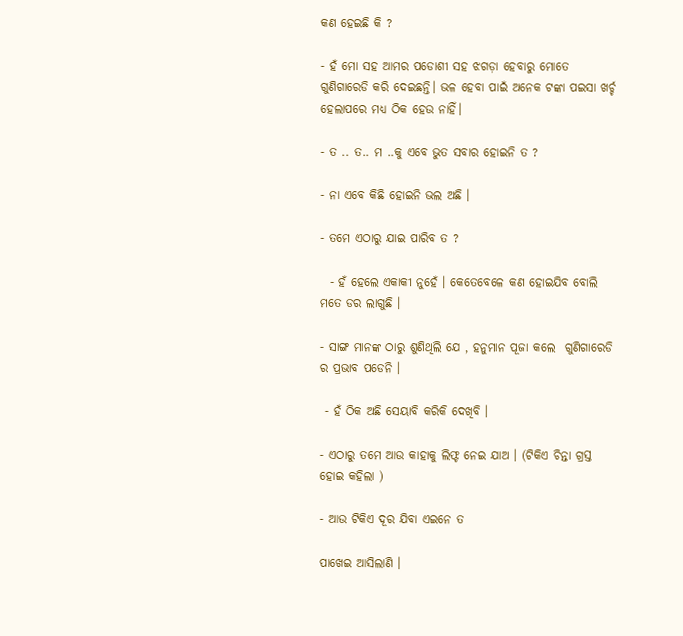କଣ ହେଇଛି କି ?

- ହଁ ମୋ ସହ ଆମର ପଡୋଶୀ ସହ ଝଗଡ଼ା ହେବାରୁ ମୋତେ ଗୁଣିଗାରେଡି କରି ଦେଇଛନ୍ତି। ଭଳ ହେବା ପାଇଁ ଅନେକ ଟଙ୍କା ପଇସା ଖର୍ଚ୍ଚ ହେଲାପରେ ମଧ୍ୟ ଠିକ ହେଉ ନାହିଁ।

- ତ .. ତ.. ମ ..କୁ ଏବେ ଭୁତ ସବାର ହୋଇନି ତ ?

- ନା ଏବେ କିଛି ହୋଇନି ଭଲ ଅଛି ।

- ତମେ ଏଠାରୁ ଯାଇ ପାରିବ ତ ?

  - ହଁ ହେଲେ ଏକାକୀ ନୁହେଁ । କେତେବେଳେ କଣ ହୋଇଯିବ ବୋଲି  ମତେ ଡର ଲାଗୁଛି ।

- ସାଙ୍ଗ ମାନଙ୍କ ଠାରୁ ଶୁଣିଥିଲି ଯେ , ହନୁମାନ ପୂଜା କଲେ  ଗୁଣିଗାରେଡି ର ପ୍ରଭାବ ପଡେନି ।

 - ହଁ ଠିକ ଅଛି ସେୟାବି କରିକି ଦେଖିବି ।

- ଏଠାରୁ ତମେ ଆଉ କାହାକୁ ଲିଫ୍ଟ ନେଇ ଯାଅ । (ଟିକିଏ ଚିନ୍ତା ଗ୍ରସ୍ତ ହୋଇ କହିଲା )

- ଆଉ ଟିକିଏ ଦୂର ଯିବା ଏଇନେ ତ

ପାଖେଇ ଆସିଲାଣି ।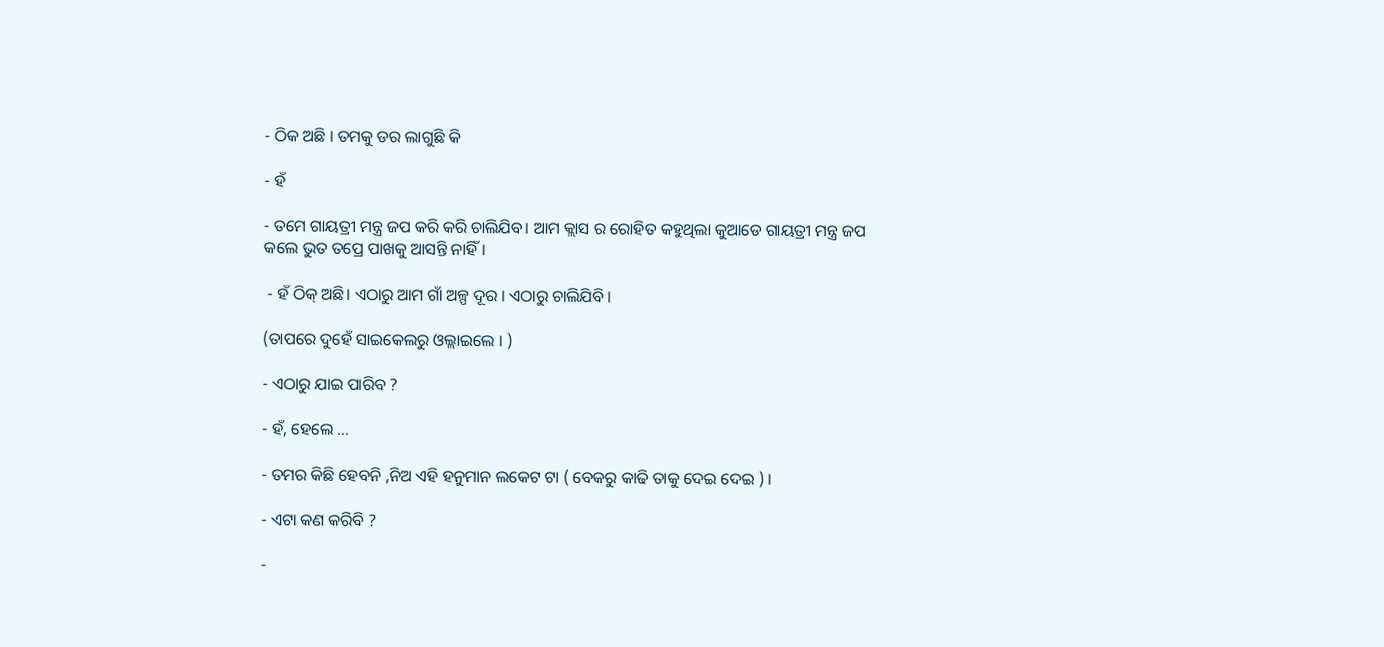- ଠିକ ଅଛି । ତମକୁ ଡର ଲାଗୁଛି କି

- ହଁ

- ତମେ ଗାୟତ୍ରୀ ମନ୍ତ୍ର ଜପ କରି କରି ଚାଲିଯିବ। ଆମ କ୍ଲାସ ର ରୋହିତ କହୁଥିଲା କୁଆଡେ ଗାୟତ୍ରୀ ମନ୍ତ୍ର ଜପ କଲେ ଭୁତ ତପ୍ରେ ପାଖକୁ ଆସନ୍ତି ନାହିଁ।

 - ହଁ ଠିକ୍ ଅଛି। ଏଠାରୁ ଆମ ଗାଁ ଅଳ୍ପ ଦୂର । ଏଠାରୁ ଚାଲିଯିବି ।

(ତାପରେ ଦୁହେଁ ସାଇକେଲରୁ ଓଲ୍ଲାଇଲେ । )

- ଏଠାରୁ ଯାଇ ପାରିବ ?

- ହଁ, ହେଲେ ...

- ତମର କିଛି ହେବନି ,ନିଅ ଏହି ହନୁମାନ ଲକେଟ ଟା ( ବେକରୁ କାଢି ତାକୁ ଦେଇ ଦେଇ ) ।

- ଏଟା କଣ କରିବି ?

-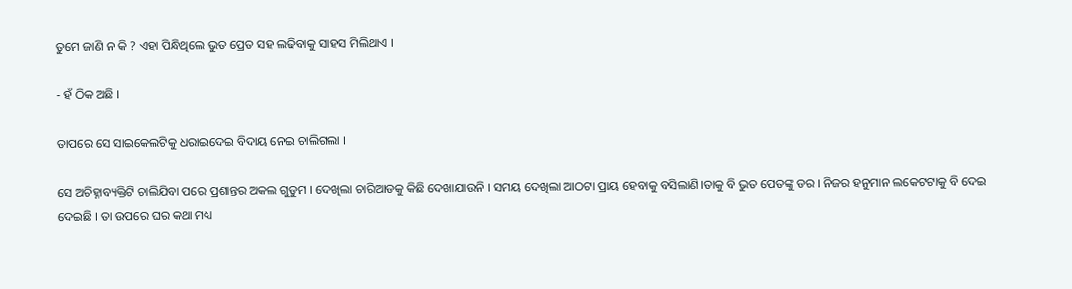ତୁମେ ଜାଣି ନ କି ? ଏହା ପିନ୍ଧିଥିଲେ ଭୁତ ପ୍ରେତ ସହ ଲଢିବାକୁ ସାହସ ମିଲିଥାଏ ।

- ହଁ ଠିକ ଅଛି ।

ତାପରେ ସେ ସାଇକେଲଟିକୁ ଧରାଇଦେଇ ବିଦାୟ ନେଇ ଚାଲିଗଲା ।

ସେ ଅଚିହ୍ନାବ୍ୟକ୍ତିଟି ଚାଲିଯିବା ପରେ ପ୍ରଶାନ୍ତର ଅକଲ ଗୁଡୁମ । ଦେଖିଲା ଚାରିଆଡକୁ କିଛି ଦେଖାଯାଉନି । ସମୟ ଦେଖିଲା ଆଠଟା ପ୍ରାୟ ହେବାକୁ ବସିଲାଣି।ତାକୁ ବି ଭୁତ ପେତଙ୍କୁ ଡର । ନିଜର ହନୁମାନ ଲକେଟଟାକୁ ବି ଦେଇ ଦେଇଛି । ତା ଉପରେ ଘର କଥା ମଧ୍ୟ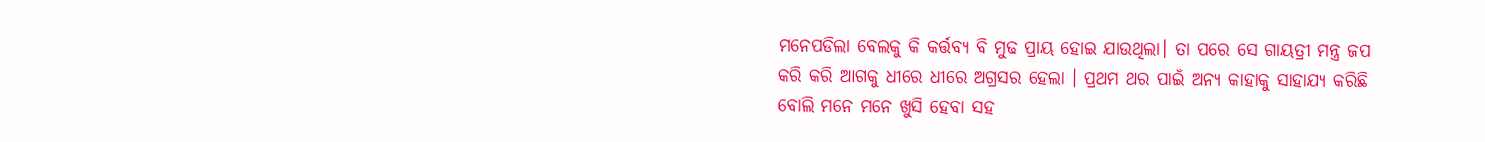ମନେପଡିଲା ବେଲକୁ କି କର୍ତ୍ତବ୍ୟ ବି ମୁଢ ପ୍ରାୟ ହୋଇ ଯାଉଥିଲା। ତା ପରେ ସେ ଗାୟତ୍ରୀ ମନ୍ତ୍ର ଜପ କରି କରି ଆଗକୁ ଧୀରେ ଧୀରେ ଅଗ୍ରସର ହେଲା । ପ୍ରଥମ ଥର ପାଇଁ ଅନ୍ୟ କାହାକୁ ସାହାଯ୍ୟ କରିଛି ବୋଲି ମନେ ମନେ ଖୁସି ହେବା ସହ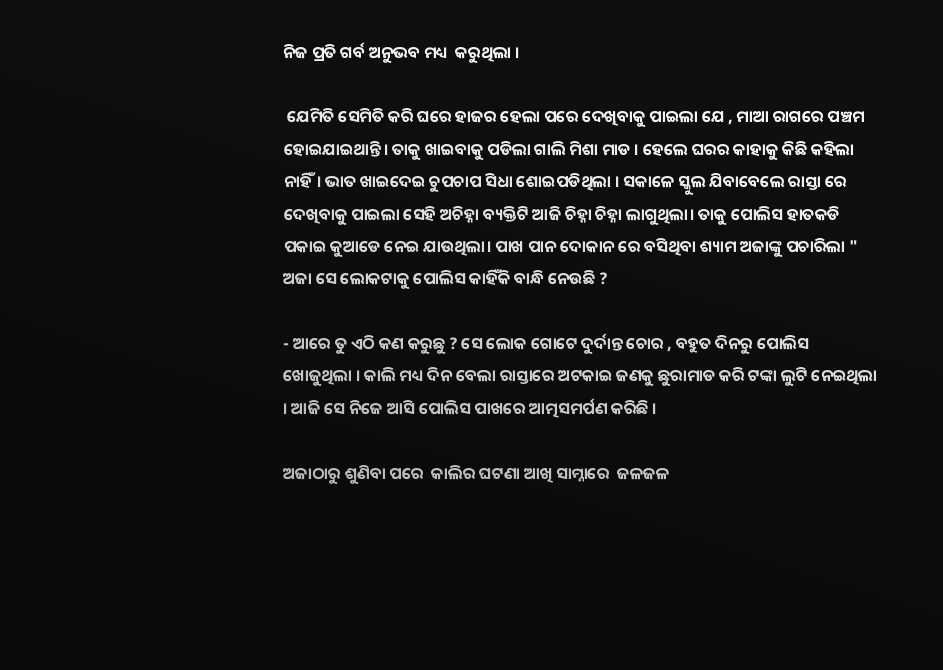ନିଜ ପ୍ରତି ଗର୍ବ ଅନୁଭବ ମଧ୍ୟ  କରୁଥିଲା ।

 ଯେମିତି ସେମିତି କରି ଘରେ ହାଜର ହେଲା ପରେ ଦେଖିବାକୁ ପାଇଲା ଯେ , ମାଆ ରାଗରେ ପଞ୍ଚମ ହୋଇଯାଇଥାନ୍ତି। ତାକୁ ଖାଇବାକୁ ପଡିଲା ଗାଲି ମିଶା ମାଡ । ହେଲେ ଘରର କାହାକୁ କିଛି କହିଲା ନାହିଁ। ଭାତ ଖାଇଦେଇ ଚୁପଚାପ ସିଧା ଶୋଇପଡିଥିଲା । ସକାଳେ ସ୍କୁଲ ଯିବାବେଲେ ରାସ୍ତା ରେ ଦେଖିବାକୁ ପାଇଲା ସେହି ଅଚିହ୍ନା ବ୍ୟକ୍ତିଟି ଆଜି ଚିହ୍ନା ଚିହ୍ନା ଲାଗୁଥିଲା। ତାକୁ ପୋଲିସ ହାତକଡି ପକାଇ କୁଆଡେ ନେଇ ଯାଉଥିଲା। ପାଖ ପାନ ଦୋକାନ ରେ ବସିଥିବା ଶ୍ୟାମ ଅଜାଙ୍କୁ ପଚାରିଲା " ଅଜା ସେ ଲୋକଟାକୁ ପୋଲିସ କାହିଁକି ବାନ୍ଧି ନେଉଛି ?

- ଆରେ ତୁ ଏଠି କଣ କରୁଛୁ ? ସେ ଲୋକ ଗୋଟେ ଦୁର୍ଦାନ୍ତ ଚୋର , ବହୁତ ଦିନରୁ ପୋଲିସ ଖୋଜୁଥିଲା । କାଲି ମଧ୍ୟ ଦିନ ବେଲା ରାସ୍ତାରେ ଅଟକାଇ ଜଣକୁ ଛୁରାମାଡ କରି ଟଙ୍କା ଲୁଟି ନେଇଥିଲା । ଆଜି ସେ ନିଜେ ଆସି ପୋଲିସ ପାଖରେ ଆତ୍ମସମର୍ପଣ କରିଛି ।

ଅଜାଠାରୁ ଶୁଣିବା ପରେ  କାଲିର ଘଟଣା ଆଖି ସାମ୍ନାରେ  ଜଳଜଳ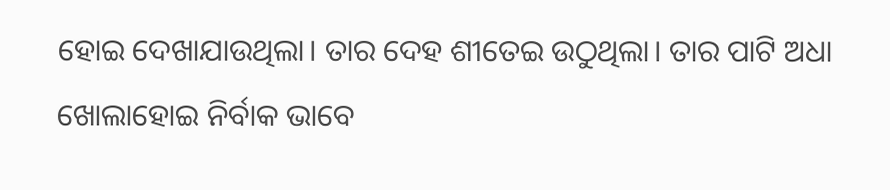ହୋଇ ଦେଖାଯାଉଥିଲା। ତାର ଦେହ ଶୀତେଇ ଉଠୁଥିଲା। ତାର ପାଟି ଅଧା ଖୋଲାହୋଇ ନିର୍ବାକ ଭାବେ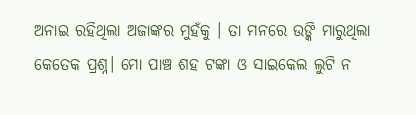ଅନାଇ ରହିଥିଲା ଅଜାଙ୍କର ମୁହଁକୁ । ତା ମନରେ ଉଙ୍କି ମାରୁଥିଲା କେତେକ ପ୍ରଶ୍ନ। ମୋ ପାଞ୍ଚ ଶହ ଟଙ୍କା ଓ ସାଇକେଲ ଲୁଟି ନ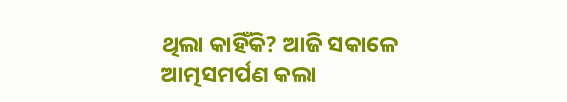ଥିଲା କାହିଁକି? ଆଜି ସକାଳେ ଆତ୍ମସମର୍ପଣ କଲା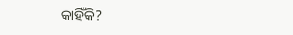କାହିଁକି?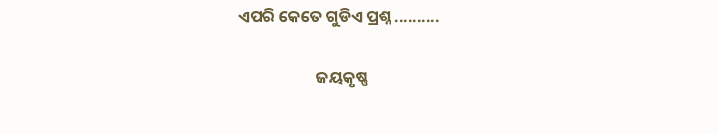ଏପରି କେତେ ଗୁଡିଏ ପ୍ରଶ୍ନ ..........

                     ଜୟକୃଷ୍ଣ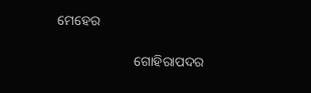ମେହେର

                       ଗୋହିରାପଦର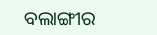ବଲାଙ୍ଗୀର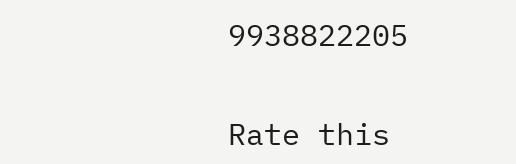9938822205


Rate this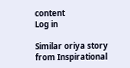content
Log in

Similar oriya story from Inspirational